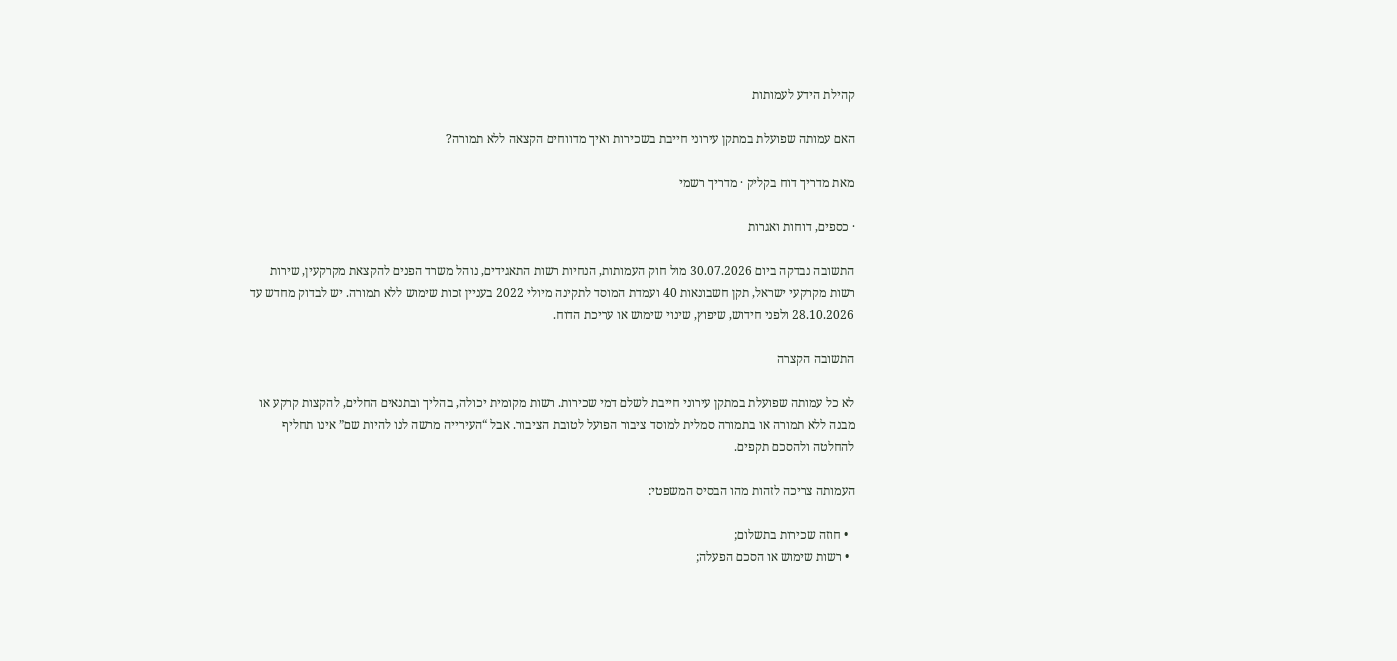קהילת הידע לעמותות

האם עמותה שפועלת במתקן עירוני חייבת בשכירות ואיך מדווחים הקצאה ללא תמורה?

מאת מדריך דוח בקליק · מדריך רשמי

· כספים, דוחות ואגרות

התשובה נבדקה ביום 30.07.2026 מול חוק העמותות, הנחיות רשות התאגידים, נוהל משרד הפנים להקצאת מקרקעין, שירות רשות מקרקעי ישראל, תקן חשבונאות 40 ועמדת המוסד לתקינה מיולי 2022 בעניין זכות שימוש ללא תמורה. יש לבדוק מחדש עד 28.10.2026 ולפני חידוש, שיפוץ, שינוי שימוש או עריכת הדוח.

התשובה הקצרה

לא כל עמותה שפועלת במתקן עירוני חייבת לשלם דמי שכירות. רשות מקומית יכולה, בהליך ובתנאים החלים, להקצות קרקע או מבנה ללא תמורה או בתמורה סמלית למוסד ציבור הפועל לטובת הציבור. אבל “העירייה מרשה לנו להיות שם” אינו תחליף להחלטה ולהסכם תקפים.

העמותה צריכה לזהות מהו הבסיס המשפטי:

  • חוזה שכירות בתשלום;
  • רשות שימוש או הסכם הפעלה;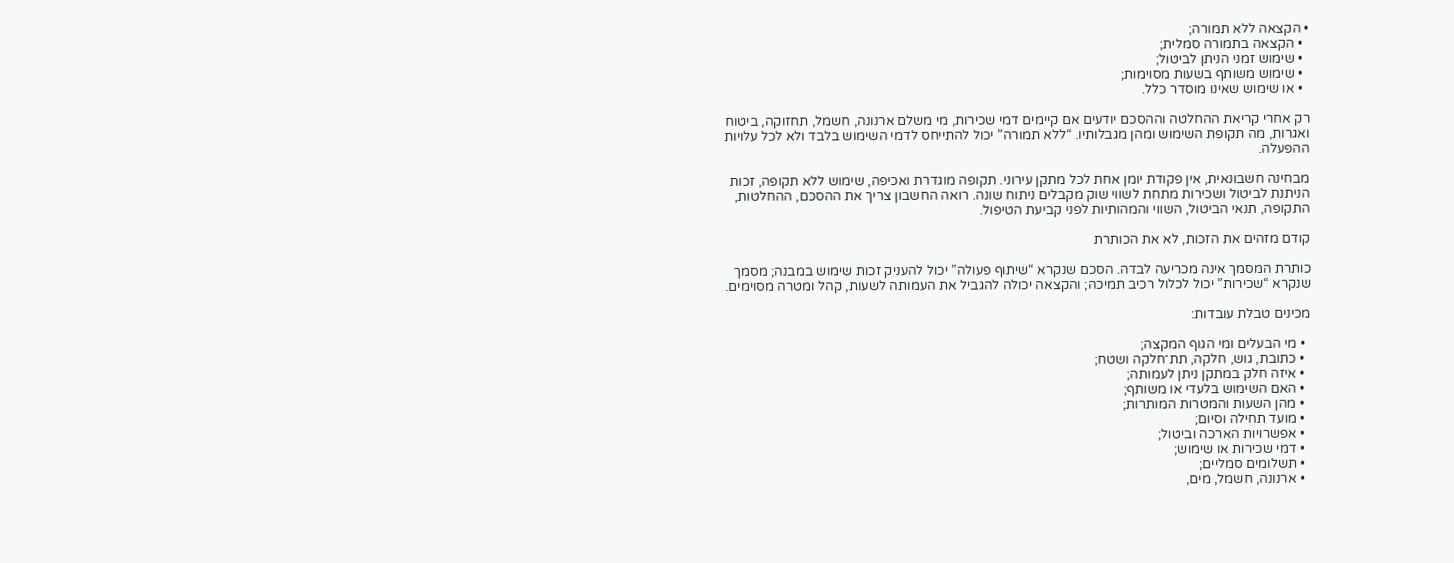• הקצאה ללא תמורה;
  • הקצאה בתמורה סמלית;
  • שימוש זמני הניתן לביטול;
  • שימוש משותף בשעות מסוימות;
  • או שימוש שאינו מוסדר כלל.

רק אחרי קריאת ההחלטה וההסכם יודעים אם קיימים דמי שכירות, מי משלם ארנונה, חשמל, תחזוקה, ביטוח ואגרות, מה תקופת השימוש ומהן מגבלותיו. “ללא תמורה” יכול להתייחס לדמי השימוש בלבד ולא לכל עלויות ההפעלה.

מבחינה חשבונאית, אין פקודת יומן אחת לכל מתקן עירוני. תקופה מוגדרת ואכיפה, שימוש ללא תקופה, זכות הניתנת לביטול ושכירות מתחת לשווי שוק מקבלים ניתוח שונה. רואה החשבון צריך את ההסכם, ההחלטות, התקופה, תנאי הביטול, השווי והמהותיות לפני קביעת הטיפול.

קודם מזהים את הזכות, לא את הכותרת

כותרת המסמך אינה מכריעה לבדה. הסכם שנקרא “שיתוף פעולה” יכול להעניק זכות שימוש במבנה; מסמך שנקרא “שכירות” יכול לכלול רכיב תמיכה; והקצאה יכולה להגביל את העמותה לשעות, קהל ומטרה מסוימים.

מכינים טבלת עובדות:

  • מי הבעלים ומי הגוף המקצה;
  • כתובת, גוש, חלקה, תת־חלקה ושטח;
  • איזה חלק במתקן ניתן לעמותה;
  • האם השימוש בלעדי או משותף;
  • מהן השעות והמטרות המותרות;
  • מועד תחילה וסיום;
  • אפשרויות הארכה וביטול;
  • דמי שכירות או שימוש;
  • תשלומים סמליים;
  • ארנונה, חשמל, מים,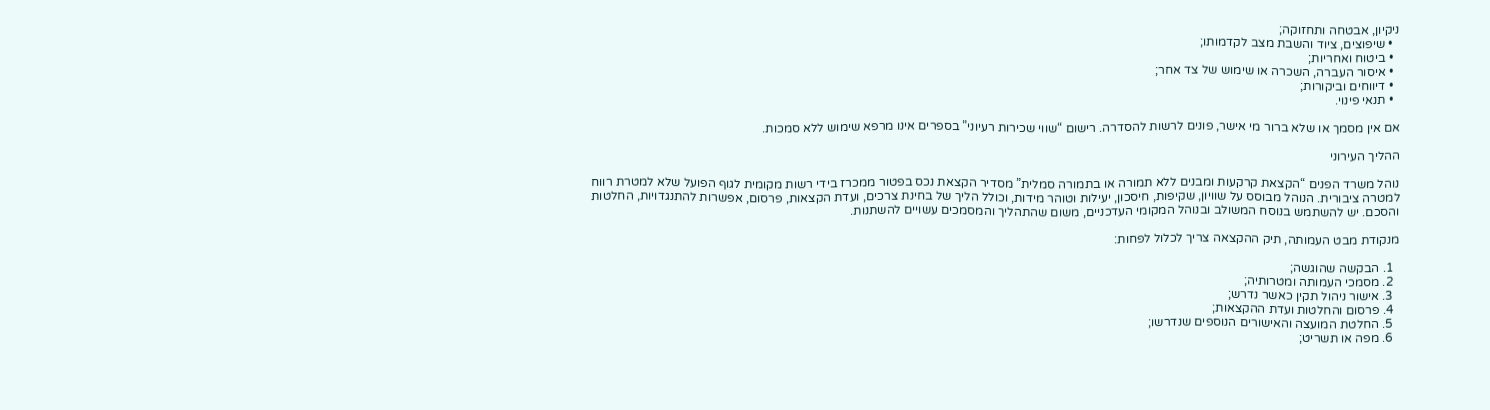ניקיון, אבטחה ותחזוקה;
  • שיפוצים, ציוד והשבת מצב לקדמותו;
  • ביטוח ואחריות;
  • איסור העברה, השכרה או שימוש של צד אחר;
  • דיווחים וביקורות;
  • תנאי פינוי.

אם אין מסמך או שלא ברור מי אישר, פונים לרשות להסדרה. רישום “שווי שכירות רעיוני” בספרים אינו מרפא שימוש ללא סמכות.

ההליך העירוני

נוהל משרד הפנים “הקצאת קרקעות ומבנים ללא תמורה או בתמורה סמלית” מסדיר הקצאת נכס בפטור ממכרז בידי רשות מקומית לגוף הפועל שלא למטרת רווח למטרה ציבורית. הנוהל מבוסס על שוויון, שקיפות, חיסכון, יעילות וטוהר מידות, וכולל הליך של בחינת צרכים, ועדת הקצאות, פרסום, אפשרות להתנגדויות, החלטות והסכם. יש להשתמש בנוסח המשולב ובנוהל המקומי העדכניים, משום שהתהליך והמסמכים עשויים להשתנות.

מנקודת מבט העמותה, תיק ההקצאה צריך לכלול לפחות:

  1. הבקשה שהוגשה;
  2. מסמכי העמותה ומטרותיה;
  3. אישור ניהול תקין כאשר נדרש;
  4. פרסום והחלטות ועדת ההקצאות;
  5. החלטת המועצה והאישורים הנוספים שנדרשו;
  6. מפה או תשריט;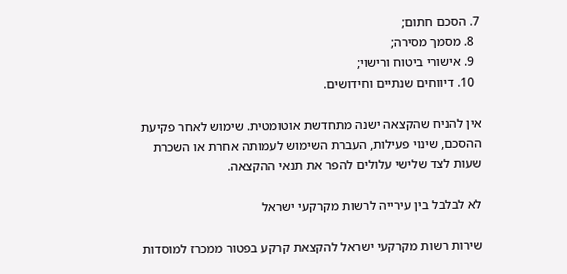7. הסכם חתום;
  8. מסמך מסירה;
  9. אישורי ביטוח ורישוי;
  10. דיווחים שנתיים וחידושים.

אין להניח שהקצאה ישנה מתחדשת אוטומטית. שימוש לאחר פקיעת ההסכם, שינוי פעילות, העברת השימוש לעמותה אחרת או השכרת שעות לצד שלישי עלולים להפר את תנאי ההקצאה.

לא לבלבל בין עירייה לרשות מקרקעי ישראל

שירות רשות מקרקעי ישראל להקצאת קרקע בפטור ממכרז למוסדות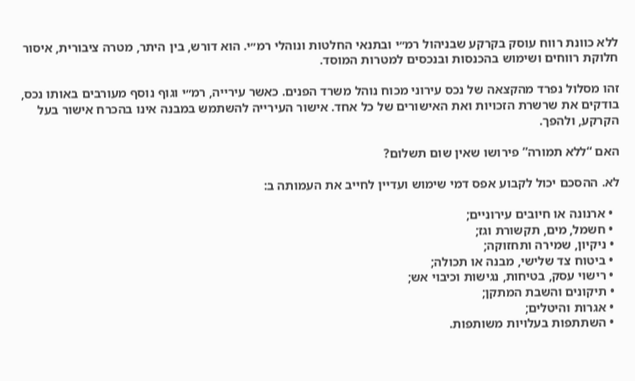ללא כוונת רווח עוסק בקרקע שבניהול רמ״י ובתנאי החלטות ונוהלי רמ״י. הוא דורש, בין היתר, מטרה ציבורית, איסור חלוקת רווחים ושימוש בהכנסות ובנכסים למטרות המוסד.

זהו מסלול נפרד מהקצאה של נכס עירוני מכוח נוהל משרד הפנים. כאשר עירייה, רמ״י וגוף נוסף מעורבים באותו נכס, בודקים את שרשרת הזכויות ואת האישורים של כל אחד. אישור העירייה להשתמש במבנה אינו בהכרח אישור בעל הקרקע, ולהפך.

האם “ללא תמורה” פירושו שאין שום תשלום?

לא. ההסכם יכול לקבוע אפס דמי שימוש ועדיין לחייב את העמותה ב:

  • ארנונה או חיובים עירוניים;
  • חשמל, מים, תקשורת וגז;
  • ניקיון, שמירה ותחזוקה;
  • ביטוח צד שלישי, מבנה או תכולה;
  • רישוי עסק, בטיחות, נגישות וכיבוי אש;
  • תיקונים והשבת המתקן;
  • אגרות והיטלים;
  • השתתפות בעלויות משותפות.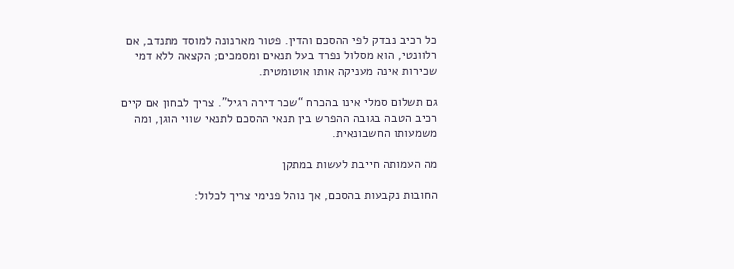כל רכיב נבדק לפי ההסכם והדין. פטור מארנונה למוסד מתנדב, אם רלוונטי, הוא מסלול נפרד בעל תנאים ומסמכים; הקצאה ללא דמי שכירות אינה מעניקה אותו אוטומטית.

גם תשלום סמלי אינו בהכרח “שכר דירה רגיל”. צריך לבחון אם קיים רכיב הטבה בגובה ההפרש בין תנאי ההסכם לתנאי שווי הוגן, ומה משמעותו החשבונאית.

מה העמותה חייבת לעשות במתקן

החובות נקבעות בהסכם, אך נוהל פנימי צריך לכלול: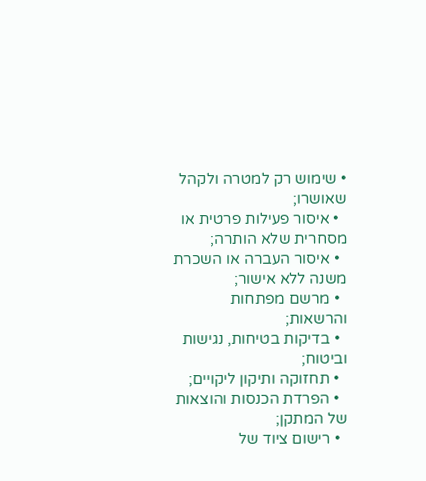• שימוש רק למטרה ולקהל שאושרו;
  • איסור פעילות פרטית או מסחרית שלא הותרה;
  • איסור העברה או השכרת משנה ללא אישור;
  • מרשם מפתחות והרשאות;
  • בדיקות בטיחות, נגישות וביטוח;
  • תחזוקה ותיקון ליקויים;
  • הפרדת הכנסות והוצאות של המתקן;
  • רישום ציוד של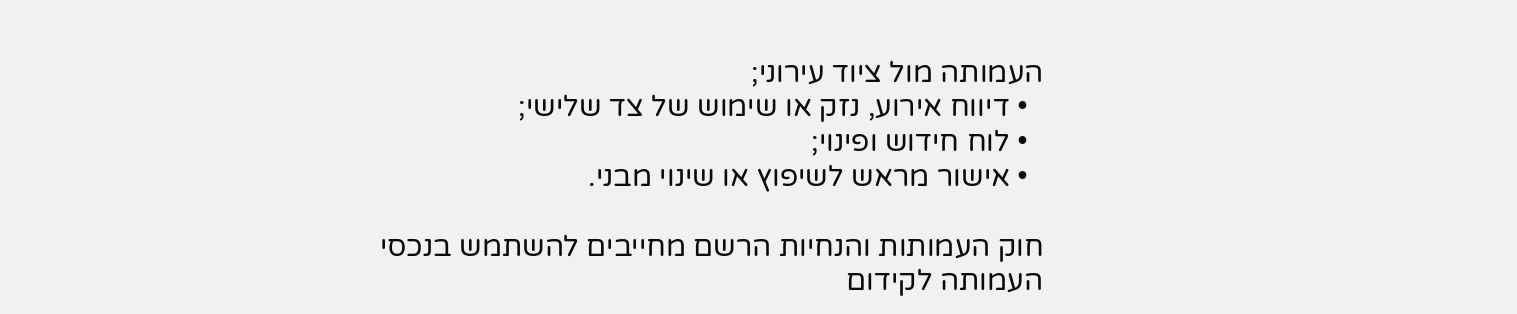העמותה מול ציוד עירוני;
  • דיווח אירוע, נזק או שימוש של צד שלישי;
  • לוח חידוש ופינוי;
  • אישור מראש לשיפוץ או שינוי מבני.

חוק העמותות והנחיות הרשם מחייבים להשתמש בנכסי העמותה לקידום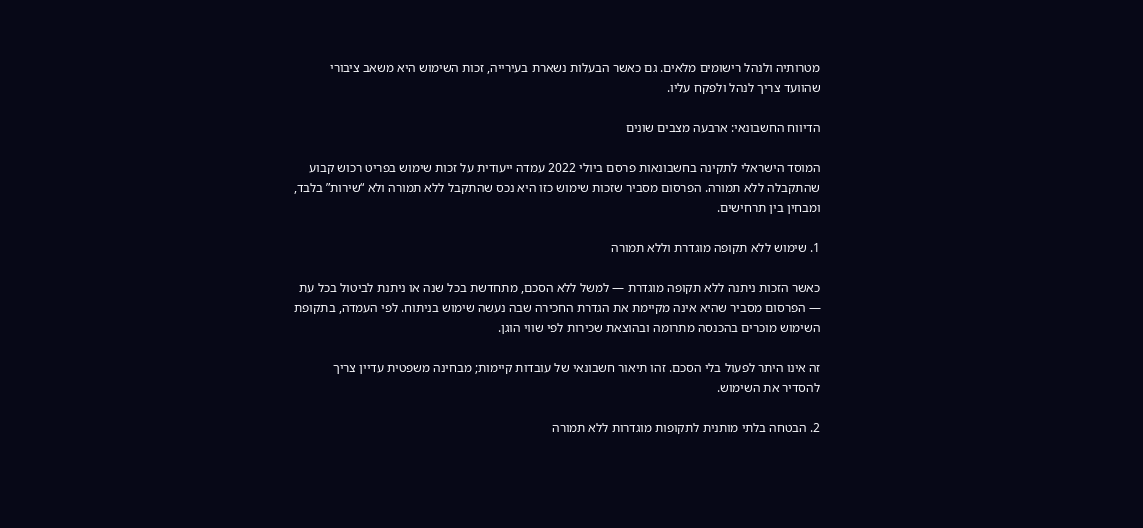מטרותיה ולנהל רישומים מלאים. גם כאשר הבעלות נשארת בעירייה, זכות השימוש היא משאב ציבורי שהוועד צריך לנהל ולפקח עליו.

הדיווח החשבונאי: ארבעה מצבים שונים

המוסד הישראלי לתקינה בחשבונאות פרסם ביולי 2022 עמדה ייעודית על זכות שימוש בפריט רכוש קבוע שהתקבלה ללא תמורה. הפרסום מסביר שזכות שימוש כזו היא נכס שהתקבל ללא תמורה ולא “שירות” בלבד, ומבחין בין תרחישים.

1. שימוש ללא תקופה מוגדרת וללא תמורה

כאשר הזכות ניתנה ללא תקופה מוגדרת — למשל ללא הסכם, מתחדשת בכל שנה או ניתנת לביטול בכל עת — הפרסום מסביר שהיא אינה מקיימת את הגדרת החכירה שבה נעשה שימוש בניתוח. לפי העמדה, בתקופת השימוש מוכרים בהכנסה מתרומה ובהוצאת שכירות לפי שווי הוגן.

זה אינו היתר לפעול בלי הסכם. זהו תיאור חשבונאי של עובדות קיימות; מבחינה משפטית עדיין צריך להסדיר את השימוש.

2. הבטחה בלתי מותנית לתקופות מוגדרות ללא תמורה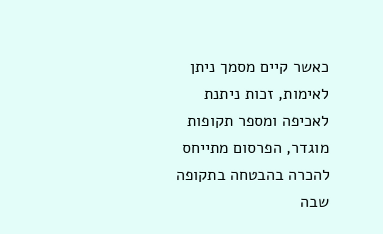כאשר קיים מסמך ניתן לאימות, זכות ניתנת לאכיפה ומספר תקופות מוגדר, הפרסום מתייחס להכרה בהבטחה בתקופה שבה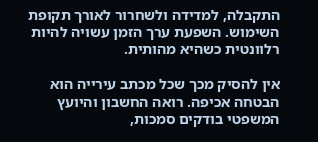התקבלה, למדידה ולשחרור לאורך תקופת השימוש. השפעת ערך הזמן עשויה להיות רלוונטית כשהיא מהותית.

אין להסיק מכך שכל מכתב עירייה הוא הבטחה אכיפה. רואה החשבון והיועץ המשפטי בודקים סמכות,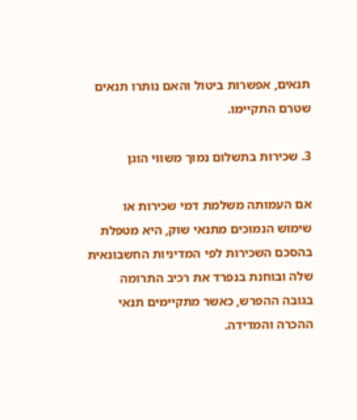תנאים, אפשרות ביטול והאם נותרו תנאים שטרם התקיימו.

3. שכירות בתשלום נמוך משווי הוגן

אם העמותה משלמת דמי שכירות או שימוש הנמוכים מתנאי שוק, היא מטפלת בהסכם השכירות לפי המדיניות החשבונאית שלה ובוחנת בנפרד את רכיב התרומה בגובה ההפרש, כאשר מתקיימים תנאי ההכרה והמדידה.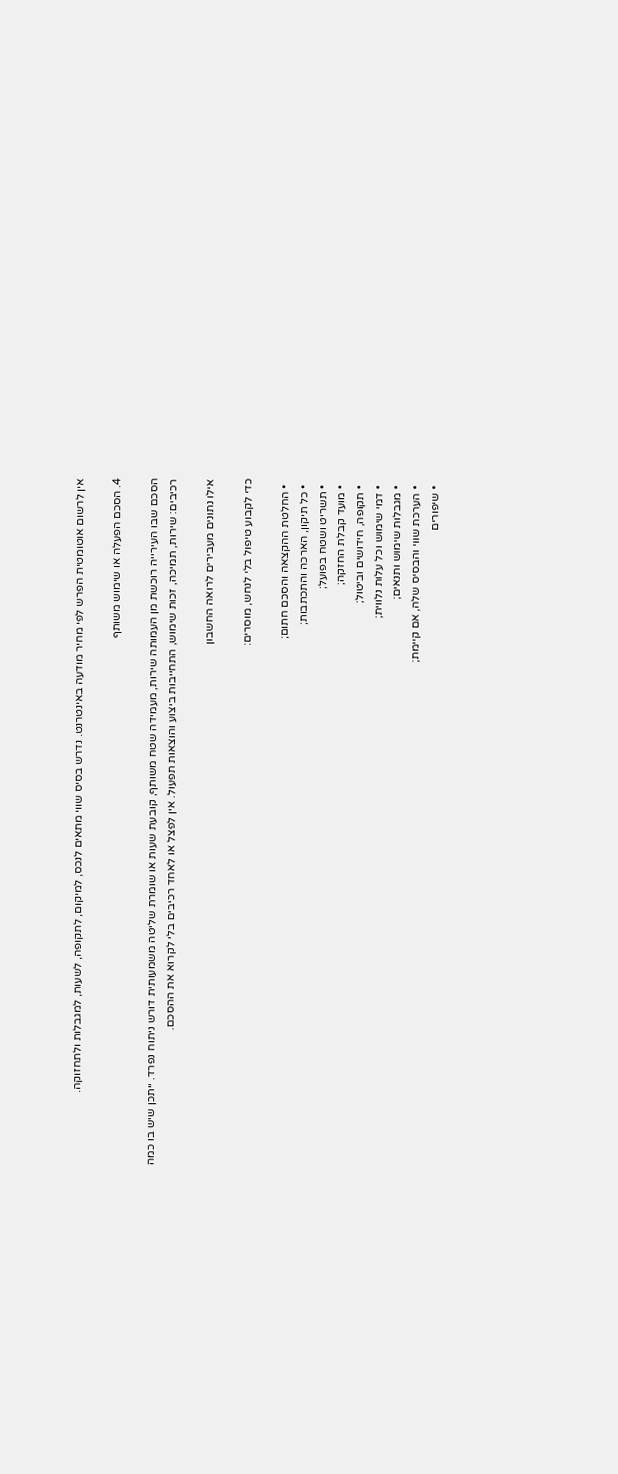אין לרשום אוטומטית הפרש לפי מחיר מודעה באינטרנט. נדרש בסיס שווי מתאים לנכס, למיקום, לתקופה, לשעות, למגבלות ולתחזוקה.

4. הסכם הפעלה או שימוש משותף

הסכם שבו העירייה רוכשת מן העמותה שירות, מעמידה שטח משותף, קובעת שעות או שומרת שליטה משמעותית דורש ניתוח נפרד. ייתכן שיש בו כמה רכיבים: שירות, תמיכה, זכות שימוש, התחייבות ביצוע והוצאות תפעול. אין לפצל או לאחד רכיבים בלי לקרוא את ההסכם.

אילו נתונים מעבירים לרואה החשבון

כדי לקבוע טיפול בלי לנחש, מוסרים:

  • החלטת ההקצאה והסכם חתום;
  • כל תיקון, הארכה והתכתבות;
  • תשריט ושטח בפועל;
  • מועד קבלת החזקה;
  • תקופה, חידושים וביטול;
  • דמי שימוש וכל עלות נלווית;
  • מגבלות שימוש ותנאים;
  • הערכת שווי והבסיס שלה, אם קיימת;
  • שיפורים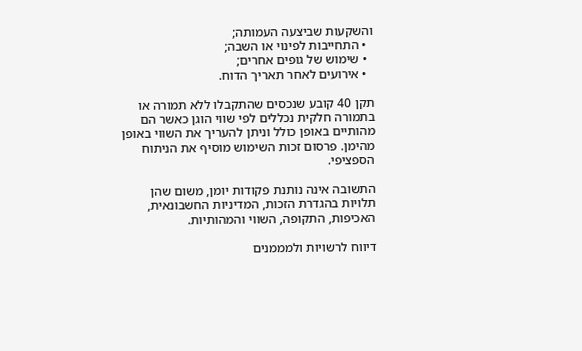והשקעות שביצעה העמותה;
  • התחייבות לפינוי או השבה;
  • שימוש של גופים אחרים;
  • אירועים לאחר תאריך הדוח.

תקן 40 קובע שנכסים שהתקבלו ללא תמורה או בתמורה חלקית נכללים לפי שווי הוגן כאשר הם מהותיים באופן כולל וניתן להעריך את השווי באופן מהימן. פרסום זכות השימוש מוסיף את הניתוח הספציפי.

התשובה אינה נותנת פקודות יומן, משום שהן תלויות בהגדרת הזכות, המדיניות החשבונאית, האכיפות, התקופה, השווי והמהותיות.

דיווח לרשויות ולמממנים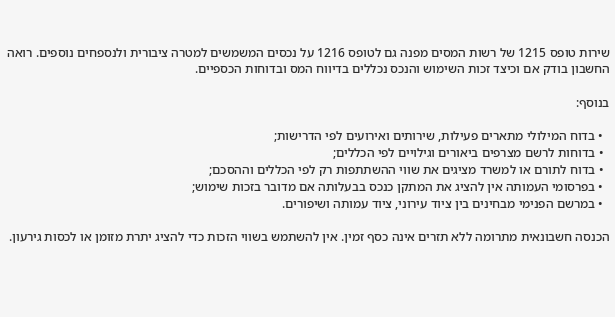שירות טופס 1215 של רשות המסים מפנה גם לטופס 1216 על נכסים המשמשים למטרה ציבורית ולנספחים נוספים. רואה החשבון בודק אם וכיצד זכות השימוש והנכס נכללים בדיווח המס ובדוחות הכספיים.

בנוסף:

  • בדוח המילולי מתארים פעילות, שירותים ואירועים לפי הדרישות;
  • בדוחות לרשם מצרפים ביאורים וגילויים לפי הכללים;
  • בדוח לתורם או למשרד מציגים את שווי ההשתתפות רק לפי הכללים וההסכם;
  • בפרסומי העמותה אין להציג את המתקן כנכס בבעלותה אם מדובר בזכות שימוש;
  • במרשם הפנימי מבחינים בין ציוד עירוני, ציוד עמותה ושיפורים.

הכנסה חשבונאית מתרומה ללא תזרים אינה כסף זמין. אין להשתמש בשווי הזכות כדי להציג יתרת מזומן או לכסות גירעון.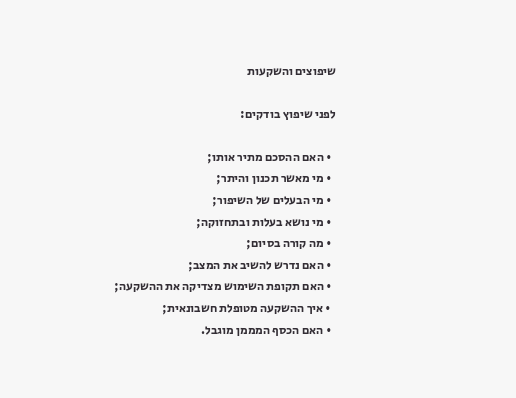שיפוצים והשקעות

לפני שיפוץ בודקים:

  • האם ההסכם מתיר אותו;
  • מי מאשר תכנון והיתר;
  • מי הבעלים של השיפור;
  • מי נושא בעלות ובתחזוקה;
  • מה קורה בסיום;
  • האם נדרש להשיב את המצב;
  • האם תקופת השימוש מצדיקה את ההשקעה;
  • איך ההשקעה מטופלת חשבונאית;
  • האם הכסף המממן מוגבל.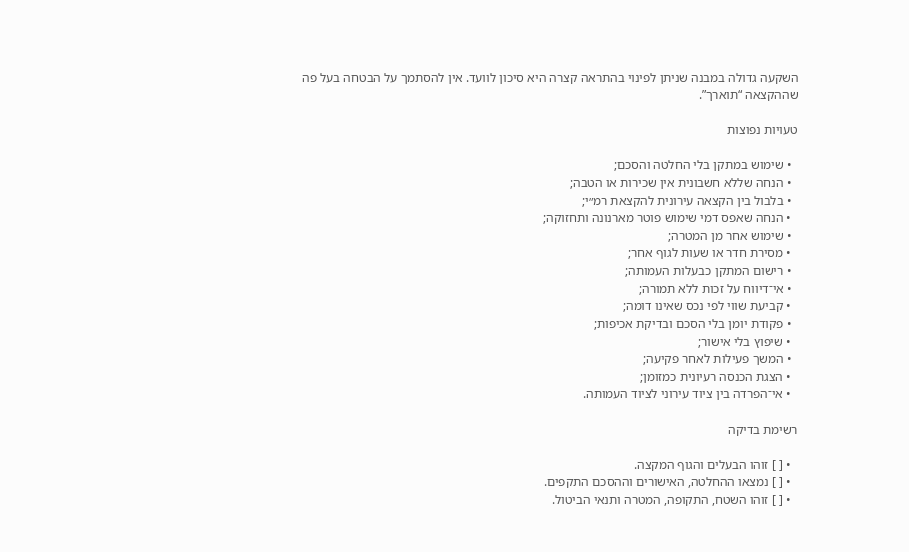השקעה גדולה במבנה שניתן לפינוי בהתראה קצרה היא סיכון לוועד. אין להסתמך על הבטחה בעל פה שההקצאה “תוארך”.

טעויות נפוצות

  • שימוש במתקן בלי החלטה והסכם;
  • הנחה שללא חשבונית אין שכירות או הטבה;
  • בלבול בין הקצאה עירונית להקצאת רמ״י;
  • הנחה שאפס דמי שימוש פוטר מארנונה ותחזוקה;
  • שימוש אחר מן המטרה;
  • מסירת חדר או שעות לגוף אחר;
  • רישום המתקן כבעלות העמותה;
  • אי־דיווח על זכות ללא תמורה;
  • קביעת שווי לפי נכס שאינו דומה;
  • פקודת יומן בלי הסכם ובדיקת אכיפות;
  • שיפוץ בלי אישור;
  • המשך פעילות לאחר פקיעה;
  • הצגת הכנסה רעיונית כמזומן;
  • אי־הפרדה בין ציוד עירוני לציוד העמותה.

רשימת בדיקה

  • [ ] זוהו הבעלים והגוף המקצה.
  • [ ] נמצאו ההחלטה, האישורים וההסכם התקפים.
  • [ ] זוהו השטח, התקופה, המטרה ותנאי הביטול.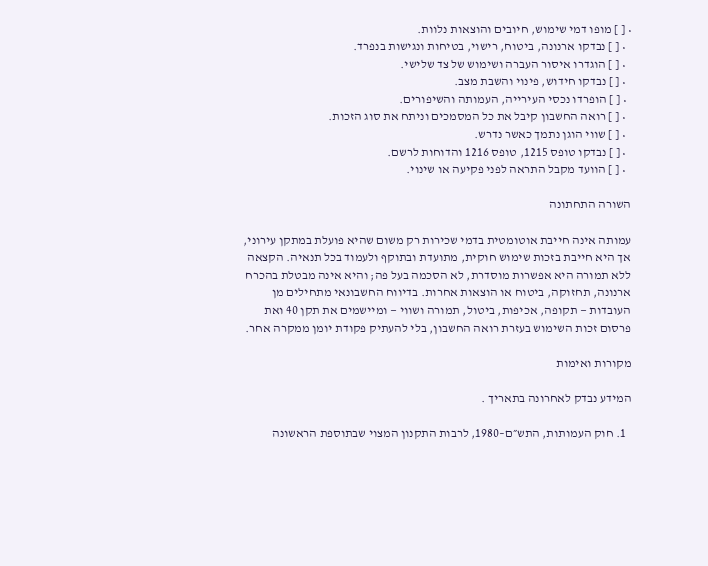• [ ] מופו דמי שימוש, חיובים והוצאות נלוות.
  • [ ] נבדקו ארנונה, ביטוח, רישוי, בטיחות ונגישות בנפרד.
  • [ ] הוגדרו איסור העברה ושימוש של צד שלישי.
  • [ ] נבדקו חידוש, פינוי והשבת מצב.
  • [ ] הופרדו נכסי העירייה, העמותה והשיפורים.
  • [ ] רואה החשבון קיבל את כל המסמכים וניתח את סוג הזכות.
  • [ ] שווי הוגן נתמך כאשר נדרש.
  • [ ] נבדקו טופס 1215, טופס 1216 והדוחות לרשם.
  • [ ] הוועד מקבל התראה לפני פקיעה או שינוי.

השורה התחתונה

עמותה אינה חייבת אוטומטית בדמי שכירות רק משום שהיא פועלת במתקן עירוני, אך היא חייבת בזכות שימוש חוקית, מתועדת ובתוקף ולעמוד בכל תנאיה. הקצאה ללא תמורה היא אפשרות מוסדרת, לא הסכמה בעל פה; והיא אינה מבטלת בהכרח ארנונה, תחזוקה, ביטוח או הוצאות אחרות. בדיווח החשבונאי מתחילים מן העובדות — תקופה, אכיפות, ביטול, תמורה ושווי — ומיישמים את תקן 40 ואת פרסום זכות השימוש בעזרת רואה החשבון, בלי להעתיק פקודת יומן ממקרה אחר.

מקורות ואימות

המידע נבדק לאחרונה בתאריך .

  1. חוק העמותות, התש״ם–1980, לרבות התקנון המצוי שבתוספת הראשונה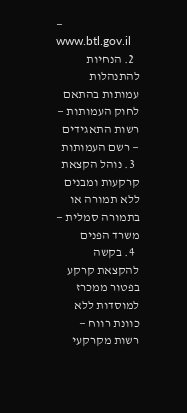— www.btl.gov.il
  2. הנחיות להתנהלות עמותות בהתאם לחוק העמותות — רשות התאגידים — רשם העמותות
  3. נוהל הקצאת קרקעות ומבנים ללא תמורה או בתמורה סמלית — משרד הפנים
  4. בקשה להקצאת קרקע בפטור ממכרז למוסדות ללא כוונת רווח — רשות מקרקעי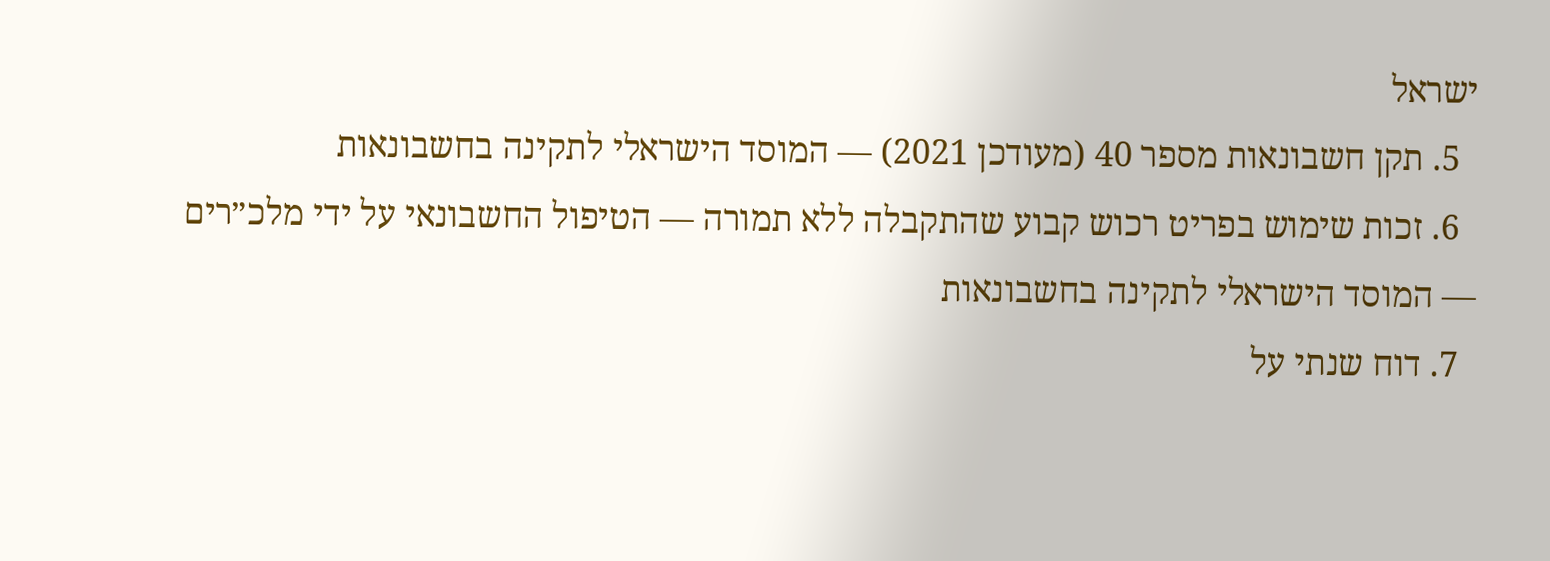ישראל
  5. תקן חשבונאות מספר 40 (מעודכן 2021) — המוסד הישראלי לתקינה בחשבונאות
  6. זכות שימוש בפריט רכוש קבוע שהתקבלה ללא תמורה — הטיפול החשבונאי על ידי מלכ״רים — המוסד הישראלי לתקינה בחשבונאות
  7. דוח שנתי על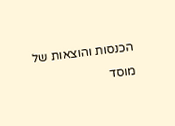הכנסות והוצאות של מוסד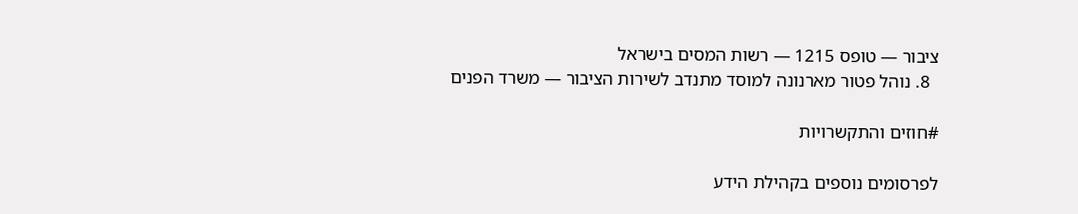ציבור — טופס 1215 — רשות המסים בישראל
  8. נוהל פטור מארנונה למוסד מתנדב לשירות הציבור — משרד הפנים

#חוזים והתקשרויות

לפרסומים נוספים בקהילת הידע